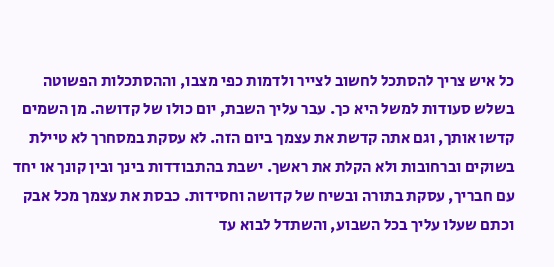כל איש צריך להסתכל לחשוב לצייר ולדמות כפי מצבו, וההסתכלות הפשוטה בשלש סעודות למשל היא כך. עבר עליך השבת, יום כולו של קדושה. מן השמים קדשו אותך, וגם אתה קדשת את עצמך ביום הזה. לא עסקת במסחרך לא טיילת בשוקים וברחובות ולא הקלת את ראשך. ישבת בהתבודדות בינך ובין קונך או יחד עם חבריך, עסקת בתורה ובשיח של קדושה וחסידות. כבסת את עצמך מכל אבק וכתם שעלו עליך בכל השבוע, והשתדל לבוא עד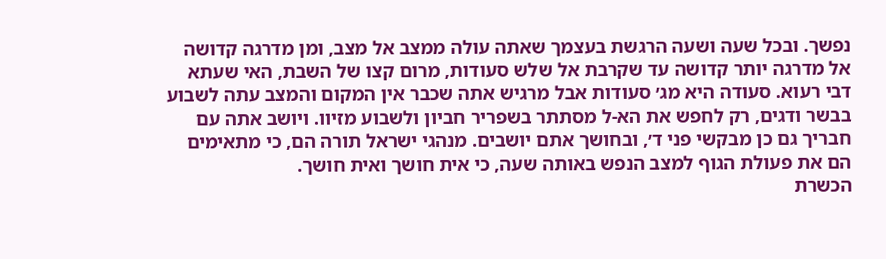נפשך. ובכל שעה ושעה הרגשת בעצמך שאתה עולה ממצב אל מצב, ומן מדרגה קדושה אל מדרגה יותר קדושה עד שקרבת אל שלש סעודות, מרום קצו של השבת, האי שעתא דבי רעוא. סעודה היא מג׳ סעודות אבל מרגיש אתה שכבר אין המקום והמצב עתה לשבוע בבשר ודגים, רק לחפש את הא-ל מסתתר בשפריר חביון ולשבוע מזיוו. ויושב אתה עם חבריך גם כן מבקשי פני ד׳, ובחושך אתם יושבים. מנהגי ישראל תורה הם, כי מתאימים הם את פעולת הגוף למצב הנפש באותה שעה, כי אית חושך ואית חושך.
הכשרת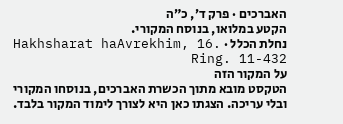האברכים · פרק ד׳, כ״ה
הקטע במלואו, בנוסח המקורי.
נחלת הכלל · Hakhsharat haAvrekhim, 16. Ring. 11-432
על המקור הזה
הטקסט מובא מתוך הכשרת האברכים, בנוסחו המקורי ובלי עריכה. הצגתו כאן היא לצורך לימוד המקור בלבד.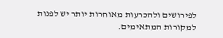לפירושים ולהכרעות מאוחרות יותר יש לפנות למקורות המתאימים.